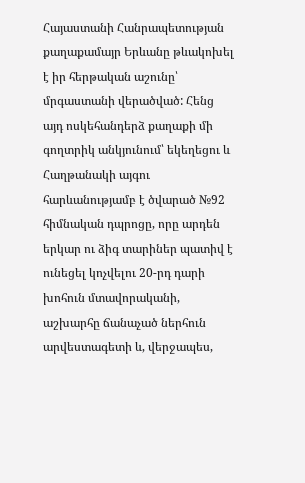Հայաստանի Հանրապետության քաղաքամայր Երևանը թևակոխել է իր հերթական աշունը՝ մրգաստանի վերածված: Հենց այդ ոսկեհանդերձ քաղաքի մի գողտրիկ անկյունում՝ եկեղեցու և Հաղթանակի այգու հարևանությամբ է ծվարած №92 հիմնական դպրոցը, որը արդեն երկար ու ձիգ տարիներ պատիվ է ունեցել կոչվելու 20-րդ դարի խոհուն մտավորականի, աշխարհը ճանաչած ներհուն արվեստագետի և, վերջապես,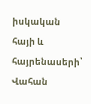իսկական հայի և հայրենասերի՝ Վահան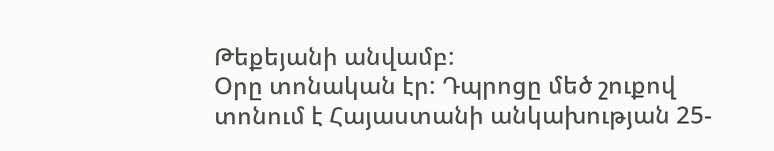Թեքեյանի անվամբ:
Օրը տոնական էր: Դպրոցը մեծ շուքով տոնում է Հայաստանի անկախության 25-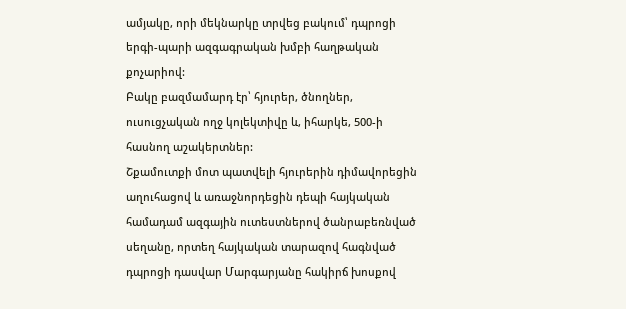ամյակը, որի մեկնարկը տրվեց բակում՝ դպրոցի երգի-պարի ազգագրական խմբի հաղթական քոչարիով:
Բակը բազմամարդ էր՝ հյուրեր, ծնողներ, ուսուցչական ողջ կոլեկտիվը և, իհարկե, 500-ի հասնող աշակերտներ:
Շքամուտքի մոտ պատվելի հյուրերին դիմավորեցին աղուհացով և առաջնորդեցին դեպի հայկական համադամ ազգային ուտեստներով ծանրաբեռնված սեղանը, որտեղ հայկական տարազով հագնված դպրոցի դասվար Մարգարյանը հակիրճ խոսքով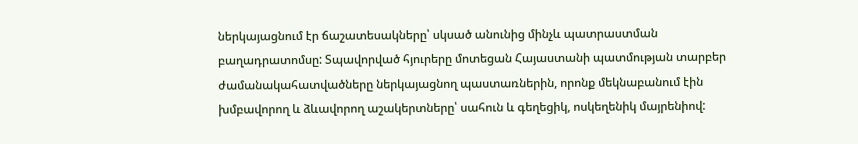ներկայացնում էր ճաշատեսակները՝ սկսած անունից մինչև պատրաստման բաղադրատոմսը: Տպավորված հյուրերը մոտեցան Հայաստանի պատմության տարբեր ժամանակահատվածները ներկայացնող պաստառներին, որոնք մեկնաբանում էին խմբավորող և ձևավորող աշակերտները՝ սահուն և գեղեցիկ, ոսկեղենիկ մայրենիով: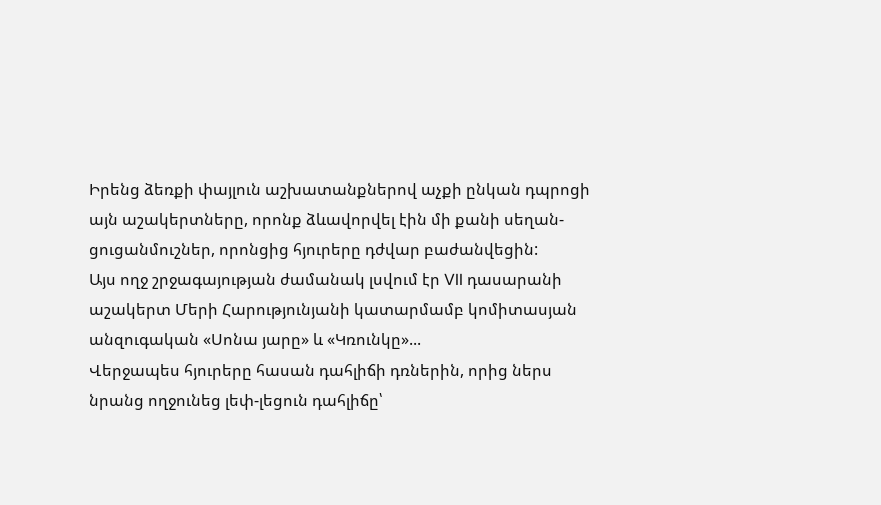Իրենց ձեռքի փայլուն աշխատանքներով աչքի ընկան դպրոցի այն աշակերտները, որոնք ձևավորվել էին մի քանի սեղան- ցուցանմուշներ, որոնցից հյուրերը դժվար բաժանվեցին:
Այս ողջ շրջագայության ժամանակ լսվում էր VII դասարանի աշակերտ Մերի Հարությունյանի կատարմամբ կոմիտասյան անզուգական «Սոնա յարը» և «Կռունկը»...
Վերջապես հյուրերը հասան դահլիճի դռներին, որից ներս նրանց ողջունեց լեփ-լեցուն դահլիճը՝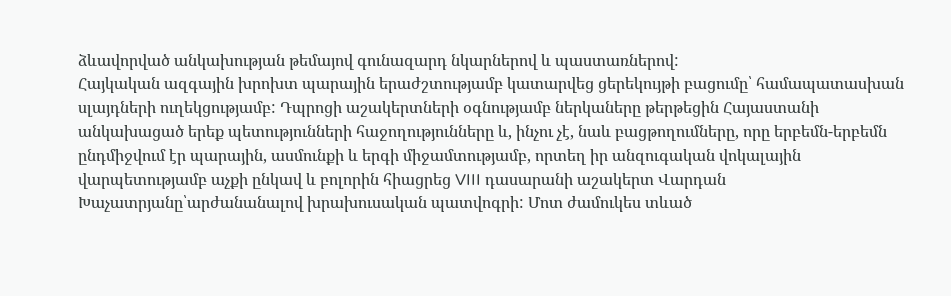ձևավորված անկախության թեմայով գունազարդ նկարներով և պաստառներով:
Հայկական ազգային խրոխտ պարային երաժշտությամբ կատարվեց ցերեկույթի բացումը՝ համապատասխան սլայդների ուղեկցությամբ: Դպրոցի աշակերտների օգնությամբ ներկաները թերթեցին Հայաստանի անկախացած երեք պետությունների հաջողությունները և, ինչու չէ, նաև բացթողումները, որը երբեմն-երբեմն ընդմիջվում էր պարային, ասմունքի և երգի միջամտությամբ, որտեղ իր անզուգական վոկալային վարպետությամբ աչքի ընկավ և բոլորին հիացրեց VIII դասարանի աշակերտ Վարդան Խաչատրյանը՝արժանանալով խրախուսական պատվոգրի: Մոտ ժամուկես տևած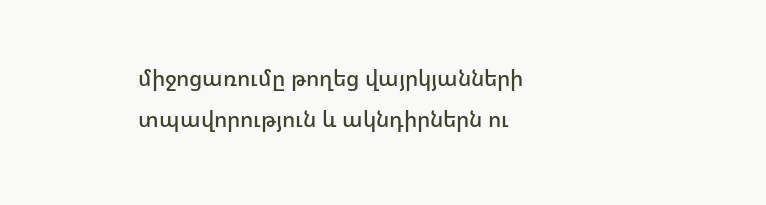միջոցառումը թողեց վայրկյանների տպավորություն և ակնդիրներն ու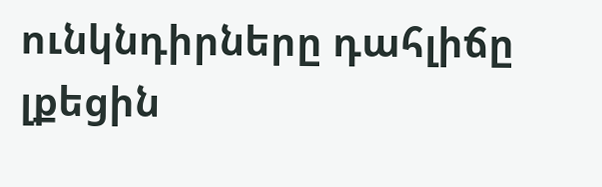ունկնդիրները դահլիճը լքեցին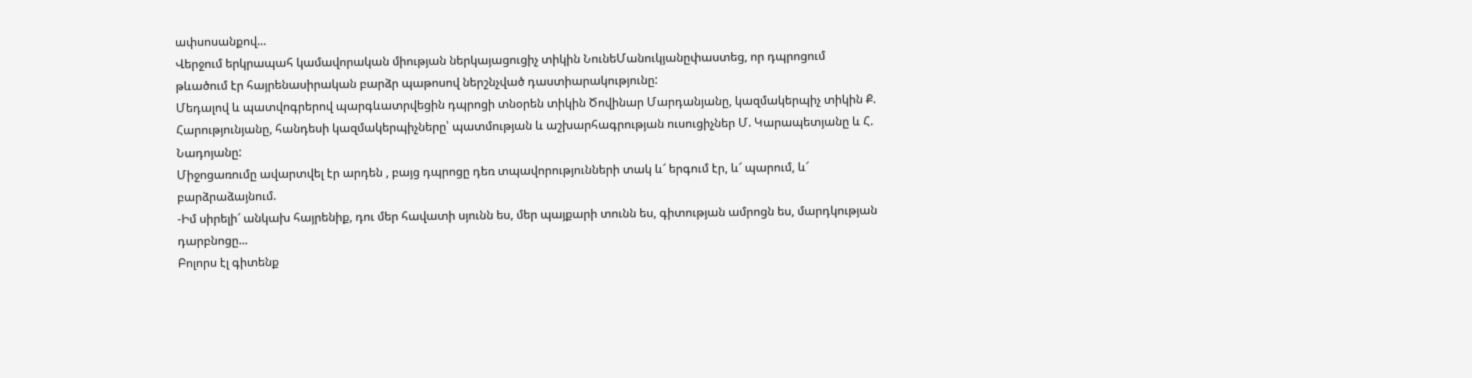ափսոսանքով...
Վերջում երկրապահ կամավորական միության ներկայացուցիչ տիկին ՆունեՄանուկյանըփաստեց, որ դպրոցում թևածում էր հայրենասիրական բարձր պաթոսով ներշնչված դաստիարակությունը:
Մեդալով և պատվոգրերով պարգևատրվեցին դպրոցի տնօրեն տիկին Ծովինար Մարդանյանը, կազմակերպիչ տիկին Ք. Հարությունյանը, հանդեսի կազմակերպիչները՝ պատմության և աշխարհագրության ուսուցիչներ Մ. Կարապետյանը և Հ. Նադոյանը:
Միջոցառումը ավարտվել էր արդեն , բայց դպրոցը դեռ տպավորությունների տակ և՜ երգում էր, և՜ պարում, և՜ բարձրաձայնում.
-Իմ սիրելի՜ անկախ հայրենիք, դու մեր հավատի սյունն ես, մեր պայքարի տունն ես, գիտության ամրոցն ես, մարդկության դարբնոցը...
Բոլորս էլ գիտենք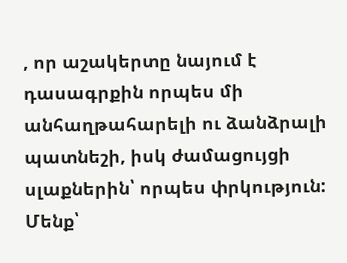, որ աշակերտը նայում է դասագրքին որպես մի անհաղթահարելի ու ձանձրալի պատնեշի, իսկ ժամացույցի սլաքներին՝ որպես փրկություն: Մենք՝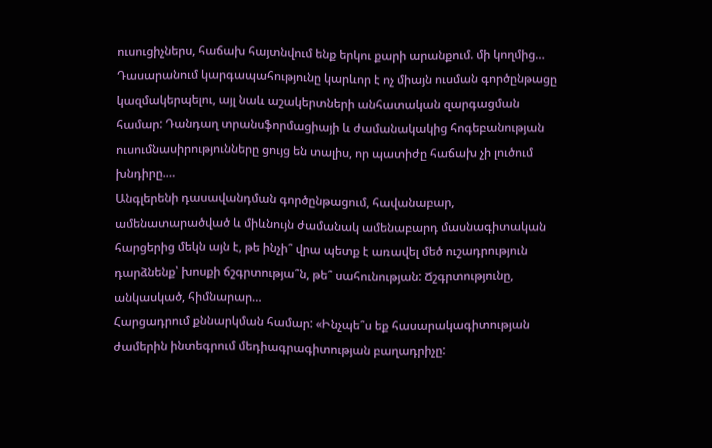ուսուցիչներս, հաճախ հայտնվում ենք երկու քարի արանքում. մի կողմից…
Դասարանում կարգապահությունը կարևոր է ոչ միայն ուսման գործընթացը կազմակերպելու, այլ նաև աշակերտների անհատական զարգացման համար: Դանդաղ տրանսֆորմացիայի և ժամանակակից հոգեբանության ուսումնասիրությունները ցույց են տալիս, որ պատիժը հաճախ չի լուծում խնդիրը.…
Անգլերենի դասավանդման գործընթացում, հավանաբար, ամենատարածված և միևնույն ժամանակ ամենաբարդ մասնագիտական հարցերից մեկն այն է, թե ինչի՞ վրա պետք է առավել մեծ ուշադրություն դարձնենք՝ խոսքի ճշգրտությա՞ն, թե՞ սահունության: Ճշգրտությունը, անկասկած, հիմնարար…
Հարցադրում քննարկման համար: «Ինչպե՞ս եք հասարակագիտության ժամերին ինտեգրում մեդիագրագիտության բաղադրիչը: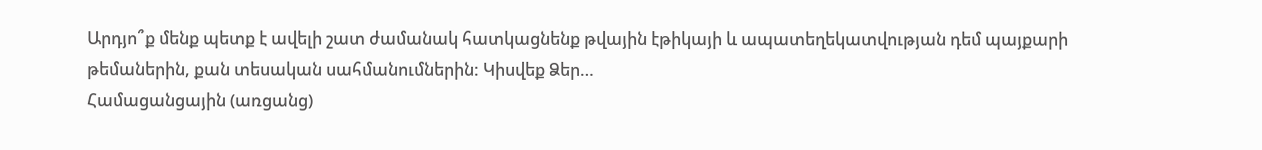Արդյո՞ք մենք պետք է ավելի շատ ժամանակ հատկացնենք թվային էթիկայի և ապատեղեկատվության դեմ պայքարի թեմաներին, քան տեսական սահմանումներին: Կիսվեք Ձեր…
Համացանցային (առցանց)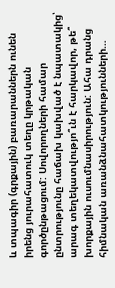և տպագիր (գրքային) բառարաններն ունեն իրենց յուրահատուկ տեղը կրթական գործընթացում: Սովորողների համար ընտրությունը հաճախ կախված է նպատակից՝ արագ տեղեկատվությո՞ւն է հարկավոր, թե՞ խորքային ուսումնասիրություն: Ահա դրանց հիմնական առանձնահատկությունների…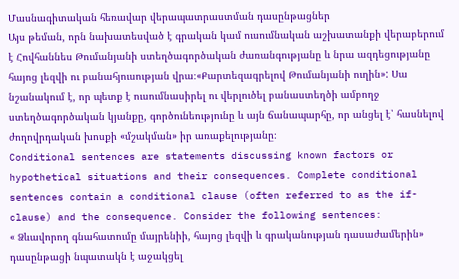Մասնագիտական հեռավար վերապատրաստման դասընթացներ
Այս թեման, որն նախատեսված է գրական կամ ուսումնական աշխատանքի վերաբերում է Հովհաննես Թումանյանի ստեղծագործական ժառանգությանը և նրա ազդեցությանը հայոց լեզվի ու բանահյուսության վրա։«Քարտեզագրելով Թումանյանի ուղին»: Սա նշանակում է, որ պետք է ուսումնասիրել ու վերլուծել բանաստեղծի ամբողջ ստեղծագործական կյանքը, գործունեությունը և այն ճանապարհը, որ անցել է՝ հասնելով ժողովրդական խոսքի «մշակման» իր առաքելությանը։
Conditional sentences are statements discussing known factors or hypothetical situations and their consequences. Complete conditional sentences contain a conditional clause (often referred to as the if-clause) and the consequence. Consider the following sentences:
« Ձևավորող գնահատումը մայրենիի, հայոց լեզվի և գրականության դասաժամերին» դասընթացի նպատակն է աջակցել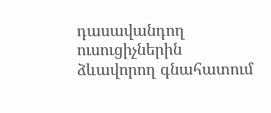դասավանդող ուսուցիչներին ձևավորող գնահատում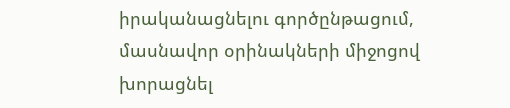իրականացնելու գործընթացում, մասնավոր օրինակների միջոցով խորացնել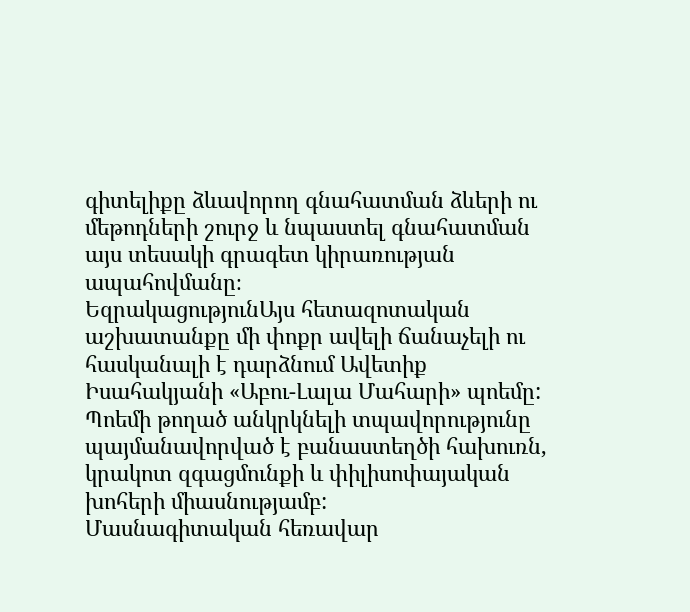գիտելիքը ձևավորող գնահատման ձևերի ու մեթոդների շուրջ և նպաստել գնահատման այս տեսակի գրագետ կիրառության ապահովմանը։
ԵզրակացությունԱյս հետազոտական աշխատանքը մի փոքր ավելի ճանաչելի ու հասկանալի է դարձնում Ավետիք Իսահակյանի «Աբու-Լալա Մահարի» պոեմը: Պոեմի թողած անկրկնելի տպավորությունը պայմանավորված է բանաստեղծի հախուռն, կրակոտ զգացմունքի և փիլիսոփայական խոհերի միասնությամբ:
Մասնագիտական հեռավար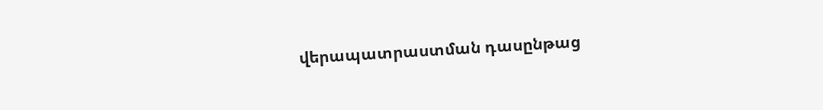վերապատրաստման դասընթաց